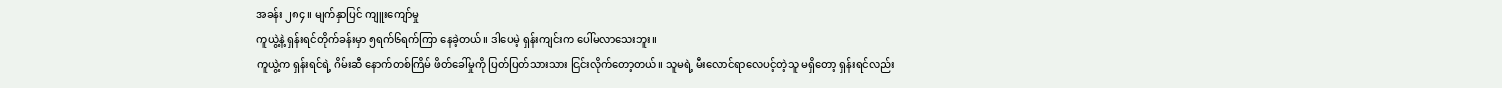အခန်း ၂၈၄ ။ မျက်နှာပြင် ကျူးကျော်မှု
ကူယွဲ့နဲ့ ရှန်းရင်တိုက်ခန်းမှာ ၅ရက်၆ရက်ကြာ နေခဲ့တယ်။ ဒါပေမဲ့ ရှန်းကျင်းက ပေါ်မလာသေးဘူး။
ကူယွဲ့က ရှန်းရင်ရဲ့ ဂိမ်းဆီ နောက်တစ်ကြိမ် ဖိတ်ခေါ်မှုကို ပြတ်ပြတ်သားသား ငြင်းလိုက်တော့တယ်။ သူမရဲ့ မီးလောင်ရာလေပင့်တဲ့သူ မရှိတော့ ရှန်းရင်လည်း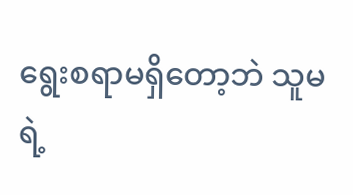ရွေးစရာမရှိတော့ဘဲ သူမရဲ့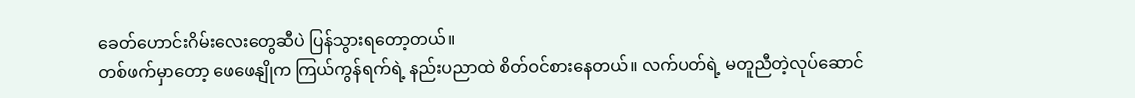ခေတ်ဟောင်းဂိမ်းလေးတွေဆီပဲ ပြန်သွားရတော့တယ်။
တစ်ဖက်မှာတော့ ဖေဖေနျိုက ကြယ်ကွန်ရက်ရဲ့ နည်းပညာထဲ စိတ်ဝင်စားနေတယ်။ လက်ပတ်ရဲ့ မတူညီတဲ့လုပ်ဆောင်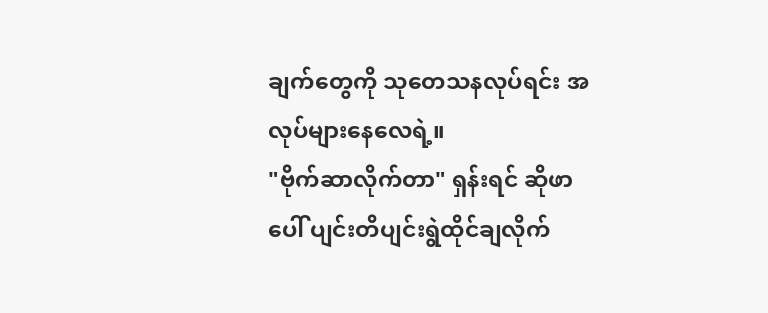ချက်တွေကို သုတေသနလုပ်ရင်း အလုပ်များနေလေရဲ့။
"ဗိုက်ဆာလိုက်တာ" ရှန်းရင် ဆိုဖာပေါ် ပျင်းတိပျင်းရွဲထိုင်ချလိုက်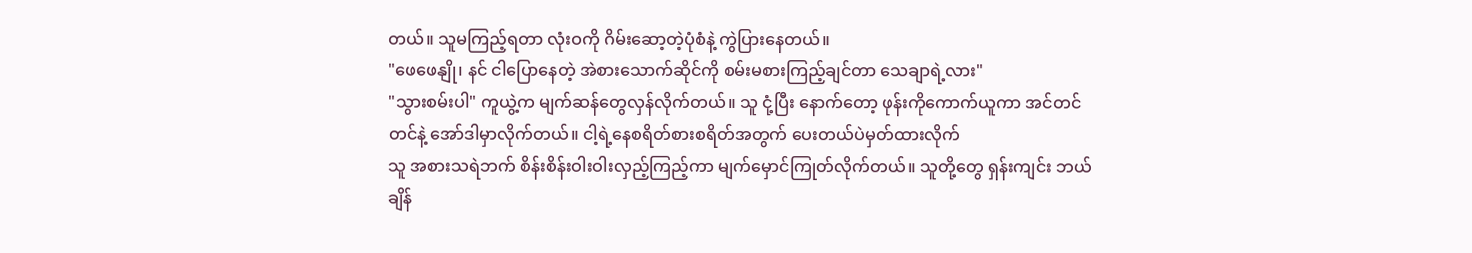တယ်။ သူမကြည့်ရတာ လုံးဝကို ဂိမ်းဆော့တဲ့ပုံစံနဲ့ ကွဲပြားနေတယ်။
"ဖေဖေနျို၊ နင် ငါပြောနေတဲ့ အဲစားသောက်ဆိုင်ကို စမ်းမစားကြည့်ချင်တာ သေချာရဲ့လား"
"သွားစမ်းပါ" ကူယွဲ့က မျက်ဆန်တွေလှန်လိုက်တယ်။ သူ ငုံ့ပြီး နောက်တော့ ဖုန်းကိုကောက်ယူကာ အင်တင်တင်နဲ့ အော်ဒါမှာလိုက်တယ်။ ငါ့ရဲ့နေစရိတ်စားစရိတ်အတွက် ပေးတယ်ပဲမှတ်ထားလိုက်
သူ အစားသရဲဘက် စိန်းစိန်းဝါးဝါးလှည့်ကြည့်ကာ မျက်မှောင်ကြုတ်လိုက်တယ်။ သူတို့တွေ ရှန်းကျင်း ဘယ်ချိန်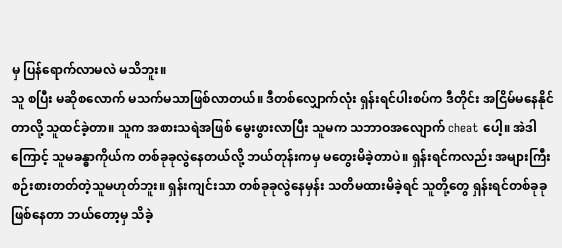မှ ပြန်ရောက်လာမလဲ မသိဘူး။
သူ စပြီး မဆိုစလောက် မသက်မသာဖြစ်လာတယ်။ ဒီတစ်လျှောက်လုံး ရှန်းရင်ပါးစပ်က ဒီတိုင်း အငြိမ်မနေနိုင်တာလို့ သူထင်ခဲ့တာ။ သူက အစားသရဲအဖြစ် မွေးဖွားလာပြီး သူမက သဘာဝအလျောက် cheat ပေါ့။ အဲဒါကြောင့် သူမခန္ဓာကိုယ်က တစ်ခုခုလွဲနေတယ်လို့ ဘယ်တုန်းကမှ မတွေးမိခဲ့တာပဲ။ ရှန်းရင်ကလည်း အများကြီးစဉ်းစားတတ်တဲ့သူမဟုတ်ဘူး။ ရှန်းကျင်းသာ တစ်ခုခုလွဲနေမှန်း သတိမထားမိခဲ့ရင် သူတို့တွေ ရှန်းရင်တစ်ခုခုဖြစ်နေတာ ဘယ်တော့မှ သိခဲ့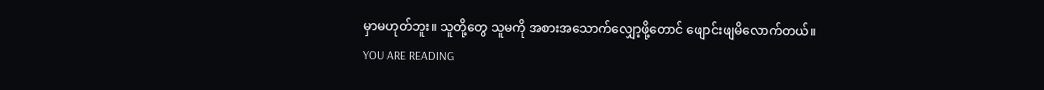မှာမဟုတ်ဘူး။ သူတို့တွေ သူမကို အစားအသောက်လျှော့ဖို့တောင် ဖျောင်းဖျမိလောက်တယ်။
YOU ARE READING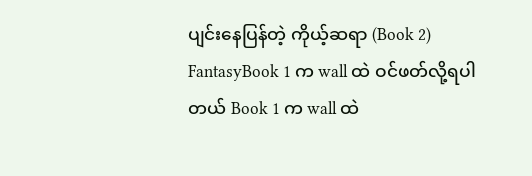ပျင်းနေပြန်တဲ့ ကိုယ့်ဆရာ (Book 2)
FantasyBook 1 က wall ထဲ ဝင်ဖတ်လို့ရပါတယ် Book 1 က wall ထဲ